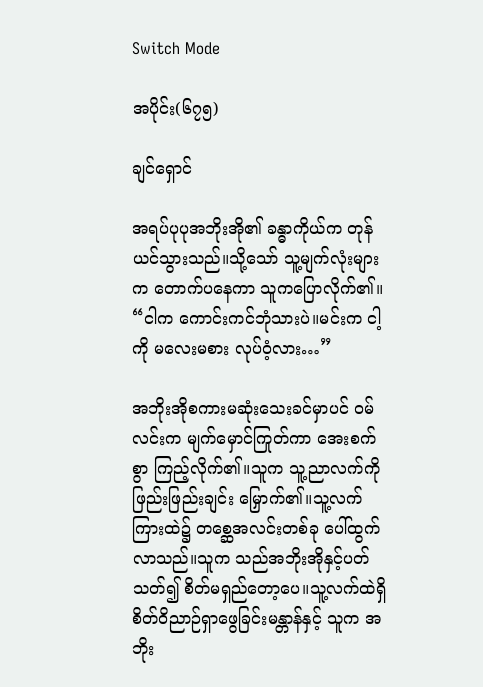Switch Mode

အပိုင်း(၆၇၅)

ချင်ရှောင်

အရပ်ပုပုအဘိုးအို၏ ခန္ဓာကိုယ်က တုန်ယင်သွားသည်။သို့သော် သူ့မျက်လုံးများက တောက်ပနေကာ သူကပြောလိုက်၏။ “ငါက ကောင်းကင်ဘုံသားပဲ။မင်းက ငါ့ကို မလေးမစား လုပ်ဝံ့လား…”

အဘိုးအိုစကားမဆုံးသေးခင်မှာပင် ဝမ်လင်းက မျက်မှောင်ကြုတ်ကာ အေးစက်စွာ ကြည့်လိုက်၏။သူက သူ့ညာလက်ကို ဖြည်းဖြည်းချင်း မြှောက်၏။သူ့လက်ကြားထဲ၌ တစ္ဆေအလင်းတစ်ခု ပေါ်ထွက်လာသည်။သူက သည်အဘိုးအိုနှင့်ပတ်သတ်၍ စိတ်မရှည်တော့ပေ။သူ့လက်ထဲရှိ စိတ်ဝိညာဉ်ရှာဖွေခြင်းမန္တာန်နှင့် သူက အဘိုး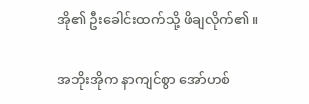အို၏ ဦးခေါင်းထက်သို့ ဖိချလိုက်၏။

အဘိုးအိုက နာကျင်စွာ အော်ဟစ်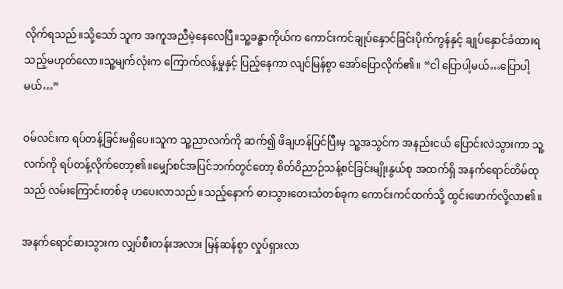လိုက်ရသည်။သို့သော် သူက အကူအညီမဲ့နေလေပြီ။သူ့ခန္ဓာကိုယ်က ကောင်းကင်ချုပ်နှောင်ခြင်းပိုက်ကွန်နှင့် ချုပ်နှောင်ခံထားရသည့်မဟုတ်လော။သူ့မျက်လုံးက ကြောက်လန့်မှုနှင့် ပြည့်နေကာ လျင်မြန်စွာ အော်ပြောလိုက်၏။ “ငါ ပြောပါ့မယ်…ပြောပါ့မယ်…”

ဝမ်လင်းက ရပ်တန့်ခြင်းမရှိပေ။သူက သူ့ညာလက်ကို ဆက်၍ ဖိချဟန်ပြင်ပြီးမှ သူ့အသွင်က အနည်းငယ် ပြောင်းလဲသွားကာ သူ့လက်ကို ရပ်တန့်လိုက်တော့၏။မျှော်စင်အပြင်ဘက်တွင်တော့ စိတ်ဝိညာဉ်သန့်စင်ခြင်းမျိုးနွယ်စု အထက်ရှိ အနက်ရောင်တိမ်ထုသည် လမ်းကြောင်းတစ်ခု ဟပေးလာသည်။သည့်နောက် ဓားသွားတေးသံတစ်ခုက ကောင်းကင်ထက်သို့ ထွင်းဖောက်လို့လာ၏။

အနက်ရောင်ဓားသွားက လျှပ်စီးတန်းအလား မြန်ဆန်စွာ လှုပ်ရှားလာ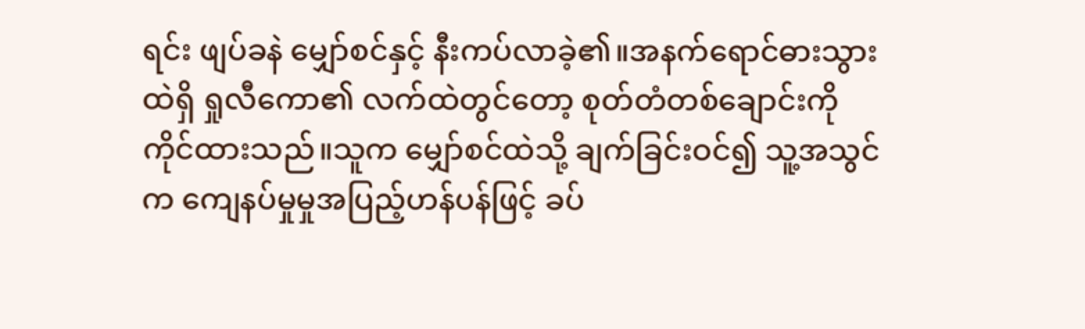ရင်း ဖျပ်ခနဲ မျှော်စင်နှင့် နီးကပ်လာခဲ့၏။အနက်ရောင်ဓားသွားထဲရှိ ရှုလီကော၏ လက်ထဲတွင်တော့ စုတ်တံတစ်ချောင်းကို ကိုင်ထားသည်။သူက မျှော်စင်ထဲသို့ ချက်ခြင်းဝင်၍ သူ့အသွင်က ကျေနပ်မှုမှုအပြည့်ဟန်ပန်ဖြင့် ခပ်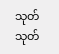သုတ်သုတ်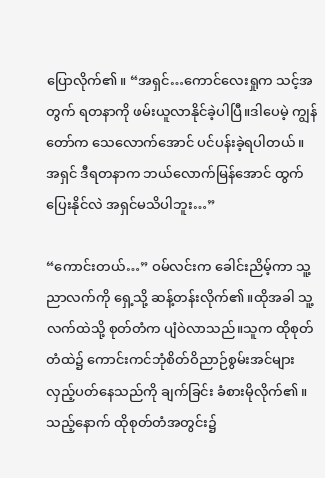ပြောလိုက်၏။ “အရှင်…ကောင်လေးရှုက သင့်အတွက် ရတနာကို ဖမ်းယူလာနိုင်ခဲ့ပါပြီ။ဒါပေမဲ့ ကျွန်တော်က သေလောက်အောင် ပင်ပန်းခဲ့ရပါတယ်။အရှင် ဒီရတနာက ဘယ်လောက်မြန်အောင် ထွက်ပြေးနိုင်လဲ အရှင်မသိပါဘူး…”

“ကောင်းတယ်…” ဝမ်လင်းက ခေါင်းညိမ့်ကာ သူ့ညာလက်ကို ရှေ့သို့ ဆန့်တန်းလိုက်၏။ထိုအခါ သူ့လက်ထဲသို့ စုတ်တံက ပျံဝဲလာသည်။သူက ထိုစုတ်တံထဲ၌ ကောင်းကင်ဘုံစိတ်ဝိညာဉ်စွမ်းအင်များ လှည့်ပတ်နေသည်ကို ချက်ခြင်း ခံစားမိုလိုက်၏။သည့်နောက် ထိုစုတ်တံအတွင်း၌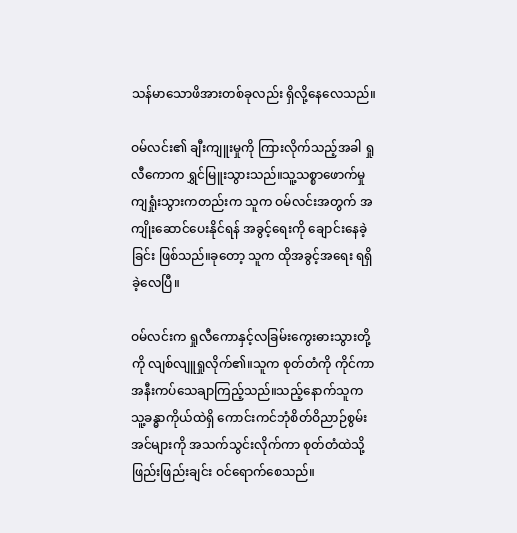သန်မာသောဖိအားတစ်ခုလည်း ရှိလို့နေလေသည်။

ဝမ်လင်း၏ ချီးကျူးမှုကို ကြားလိုက်သည့်အခါ ရှုလီကောက ရွှင်မြူးသွားသည်။သူ့သစ္စာဖောက်မှု ကျရှုံးသွားကတည်းက သူက ဝမ်လင်းအတွက် အကျိုးဆောင်ပေးနိုင်ရန် အခွင့်ရေးကို ချောင်းနေခဲ့ခြင်း ဖြစ်သည်။ခုတော့ သူက ထိုအခွင့်အရေး ရရှိခဲ့လေပြီ။

ဝမ်လင်းက ရှုလီကောနှင့်လခြမ်းကွေးဓားသွားတို့ကို လျစ်လျူရှုလိုက်၏။သူက စုတ်တံကို ကိုင်ကာ အနီးကပ်သေချာကြည့်သည်။သည့်နောက်သူက သူ့ခန္ဓာကိုယ်ထဲရှိ ကောင်းကင်ဘုံစိတ်ဝိညာဉ်စွမ်းအင်များကို အသက်သွင်းလိုက်ကာ စုတ်တံထဲသို့ ဖြည်းဖြည်းချင်း ဝင်ရောက်စေသည်။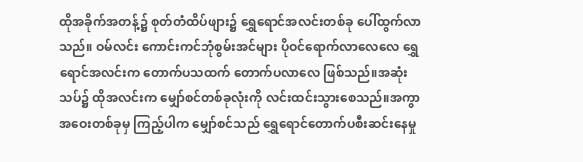ထိုအခိုက်အတန့်၌ စုတ်တံထိပ်ဖျား၌ ရွှေရောင်အလင်းတစ်ခု ပေါ်ထွက်လာသည်။ ဝမ်လင်း ကောင်းကင်ဘုံစွမ်းအင်များ ပိုဝင်ရောက်လာလေလေ ရွှေရောင်အလင်းက တောက်ပသထက် တောက်ပလာလေ ဖြစ်သည်။အဆုံးသပ်၌ ထိုအလင်းက မျှော်စင်တစ်ခုလုံးကို လင်းထင်းသွားစေသည်။အကွာအဝေးတစ်ခုမှ ကြည့်ပါက မျှော်စင်သည် ရွှေရောင်တောက်ပစီးဆင်းနေမှု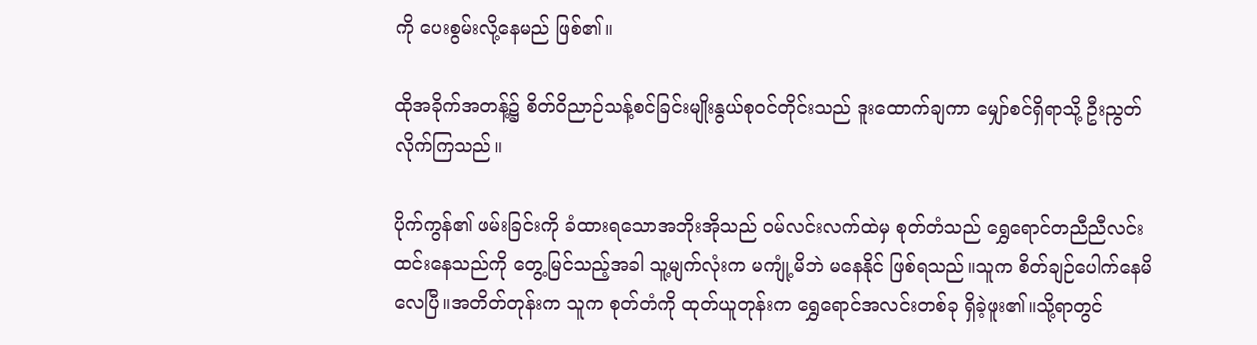ကို ပေးစွမ်းလို့နေမည် ဖြစ်၏။

ထိုအခိုက်အတန့်၌ စိတ်ဝိညာဉ်သန့်စင်ခြင်းမျိုးနွယ်စုဝင်တိုင်းသည် ဒူးထောက်ချကာ မျှော်စင်ရှိရာသို့ ဦးညွတ်လိုက်ကြသည်။

ပိုက်ကွန်၏ ဖမ်းခြင်းကို ခံထားရသောအဘိုးအိုသည် ဝမ်လင်းလက်ထဲမှ စုတ်တံသည် ရွှေရောင်တညီညီလင်းထင်းနေသည်ကို တွေ့မြင်သည့်အခါ သူ့မျက်လုံးက မကျုံ့မိဘဲ မနေနိုင် ဖြစ်ရသည်။သူက စိတ်ချဉ်ပေါက်နေမိလေပြီ။အတိတ်တုန်းက သူက စုတ်တံကို ထုတ်ယူတုန်းက ရွှေရောင်အလင်းတစ်ခု ရှိခဲ့ဖူး၏။သို့ရာတွင်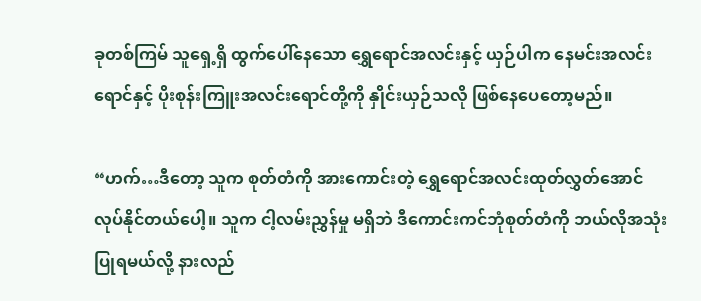ခုတစ်ကြမ် သူရှေ့ရှိ ထွက်ပေါ်နေသော ရွှေရောင်အလင်းနှင့် ယှဉ်ပါက နေမင်းအလင်းရောင်နှင့် ပိုးစုန်းကြူးအလင်းရောင်တို့ကို နှိုင်းယှဉ်သလို ဖြစ်နေပေတော့မည်။

“ဟက်…ဒီတော့ သူက စုတ်တံကို အားကောင်းတဲ့ ရွှေရောင်အလင်းထုတ်လွှတ်အောင် လုပ်နိုင်တယ်ပေါ့။ သူက ငါ့လမ်းညွှန်မှု မရှိဘဲ ဒီကောင်းကင်ဘုံစုတ်တံကို ဘယ်လိုအသုံးပြုရမယ်လို့ နားလည်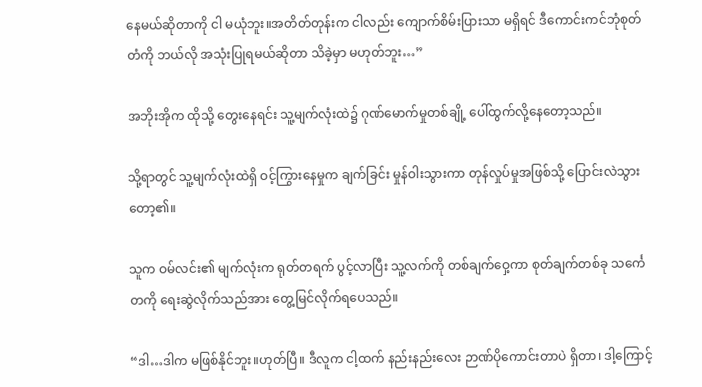နေမယ်ဆိုတာကို ငါ မယုံဘူး။အတိတ်တုန်းက ငါလည်း ကျောက်စိမ်းပြားသာ မရှိရင် ဒီကောင်းကင်ဘုံစုတ်တံကို ဘယ်လို အသုံးပြုရမယ်ဆိုတာ သိခဲ့မှာ မဟုတ်ဘူး…”

အဘိုးအိုက ထိုသို့ တွေးနေရင်း သူ့မျက်လုံးထဲ၌ ဂုဏ်မောက်မှုတစ်ချို့ ပေါ်ထွက်လို့နေတော့သည်။

သို့ရာတွင် သူ့မျက်လုံးထဲရှိ ဝင့်ကြွားနေမှုက ချက်ခြင်း မှုန်ဝါးသွားကာ တုန်လှုပ်မှုအဖြစ်သို့ ပြောင်းလဲသွားတော့၏။

သူက ဝမ်လင်း၏ မျက်လုံးက ရုတ်တရက် ပွင့်လာပြီး သူ့လက်ကို တစ်ချက်ဝှေ့ကာ စုတ်ချက်တစ်ခု သင်္ကေတကို ရေးဆွဲလိုက်သည်အား တွေ့မြင်လိုက်ရပေသည်။

“ဒါ…ဒါက မဖြစ်နိုင်ဘူး။ဟုတ်ပြီ။ ဒီလူက ငါ့ထက် နည်းနည်းလေး ဉာဏ်ပိုကောင်းတာပဲ ရှိတာ၊ ဒါ့ကြောင့်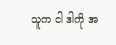သူက ငါ ဒါကို အ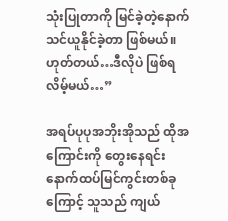သုံးပြုတာကို မြင်ခဲ့တဲ့နောက် သင်ယူနိုင်ခဲ့တာ ဖြစ်မယ်။ ဟုတ်တယ်…ဒီလိုပဲ ဖြစ်ရလိမ့်မယ်…”

အရပ်ပုပုအဘိုးအိုသည် ထိုအကြောင်းကို တွေးနေရင်း နောက်ထပ်မြင်ကွင်းတစ်ခုကြောင့် သူသည် ကျယ်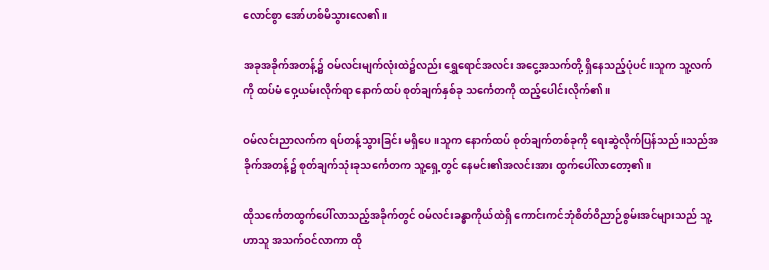လောင်စွာ အော်ဟစ်မိသွားလေ၏။

အခုအခိုက်အတန့်၌ ဝမ်လင်းမျက်လုံးထဲ၌လည်း ရွှေရောင်အလင်း အငွေ့အသက်တို့ ရှိနေသည့်ပုံပင်။သူက သူ့လက်ကို ထပ်မံ ဝှေ့ယမ်းလိုက်ရာ နောက်ထပ် စုတ်ချက်နှစ်ခု သင်္ကေတကို ထည့်ပေါင်းလိုက်၏။

ဝမ်လင်းညာလက်က ရပ်တန့်သွားခြင်း မရှိပေ။သူက နောက်ထပ် စုတ်ချက်တစ်ခုကို ရေးဆွဲလိုက်ပြန်သည်။သည်အခိုက်အတန့်၌ စုတ်ချက်သုံးခုသင်္ကေတက သူ့ရှေ့တွင် နေမင်း၏အလင်းအား ထွက်ပေါ်လာတော့၏။

ထိုသင်္ကေတထွက်ပေါ်လာသည့်အခိုက်တွင် ဝမ်လင်းခန္ဓာကိုယ်ထဲရှိ ကောင်းကင်ဘုံစိတ်ဝိညာဉ်စွမ်းအင်များသည် သူ့ဟာသူ အသက်ဝင်လာကာ ထို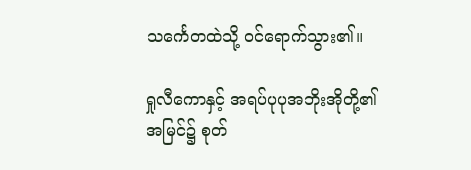သင်္ကေတထဲသို့ ဝင်ရောက်သွား၏။

ရှုလီကောနှင့် အရပ်ပုပုအဘိုးအိုတို့၏ အမြင်၌ စုတ်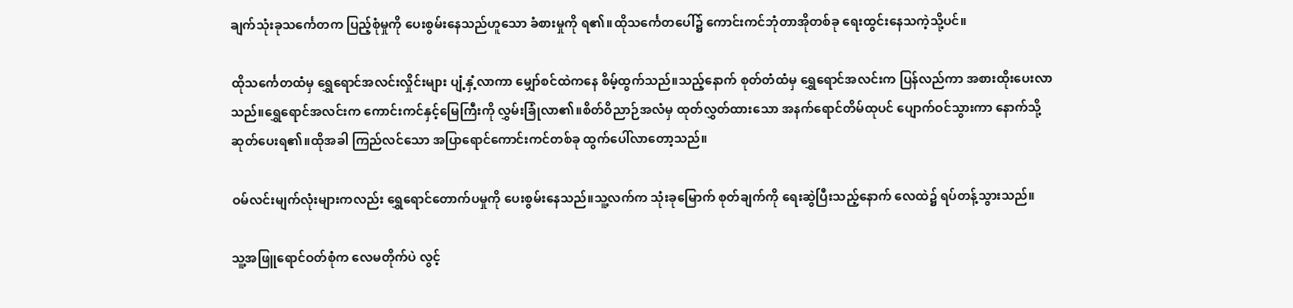ချက်သုံးခုသင်္ကေတက ပြည့်စုံမှုကို ပေးစွမ်းနေသည်ဟူသော ခံစားမှုကို ရ၏။ထိုသင်္ကေတပေါ်၌ ကောင်းကင်ဘုံတာအိုတစ်ခု ရေးထွင်းနေသကဲ့သို့ပင်။

ထိုသင်္ကေတထံမှ ရွှေရောင်အလင်းလှိုင်းများ ပျံ့နှံ့လာကာ မျှော်စင်ထဲကနေ စိမ့်ထွက်သည်။သည့်နောက် စုတ်တံထံမှ ရွှေရောင်အလင်းက ပြန်လည်ကာ အစားထိုးပေးလာသည်။ရွှေရောင်အလင်းက ကောင်းကင်နှင့်မြေကြီးကို လွှမ်းခြုံလာ၏။စိတ်ဝိညာဉ်အလံမှ ထုတ်လွှတ်ထားသော အနက်ရောင်တိမ်ထုပင် ပျောက်ဝင်သွားကာ နောက်သို့ ဆုတ်ပေးရ၏။ထိုအခါ ကြည်လင်သော အပြာရောင်ကောင်းကင်တစ်ခု ထွက်ပေါ်လာတော့သည်။

ဝမ်လင်းမျက်လုံးများကလည်း ရွှေရောင်တောက်ပမှုကို ပေးစွမ်းနေသည်။သူ့လက်က သုံးခုမြောက် စုတ်ချက်ကို ရေးဆွဲပြီးသည့်နောက် လေထဲ၌ ရပ်တန့်သွားသည်။

သူ့အဖြူရောင်ဝတ်စုံက လေမတိုက်ပဲ လွင့်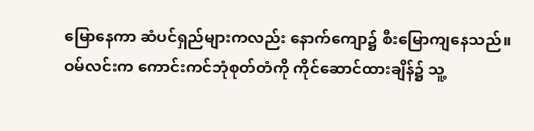မြောနေကာ ဆံပင်ရှည်များကလည်း နောက်ကျော၌ စီးမြောကျနေသည်။ ဝမ်လင်းက ကောင်းကင်ဘုံစုတ်တံကို ကိုင်ဆောင်ထားချိန်၌ သူ့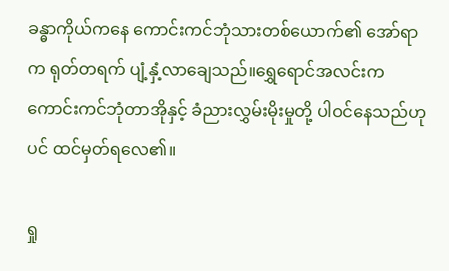ခန္ဓာကိုယ်ကနေ ကောင်းကင်ဘုံသားတစ်ယောက်၏ အော်ရာက ရုတ်တရက် ပျံ့နှံ့လာချေသည်။ရွှေရောင်အလင်းက ကောင်းကင်ဘုံတာအိုနှင့် ခံညားလွှမ်းမိုးမှုတို့ ပါဝင်နေသည်ဟုပင် ထင်မှတ်ရလေ၏။

ရှု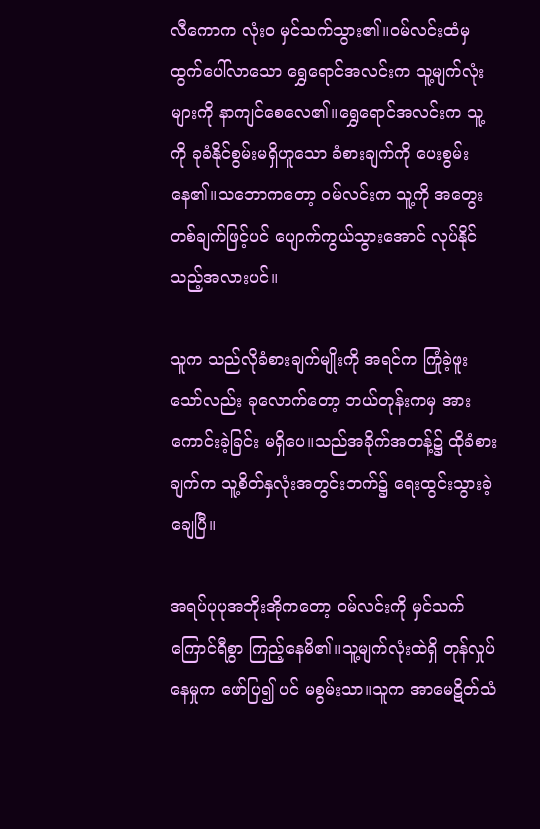လီကောက လုံးဝ မှင်သက်သွား၏။ဝမ်လင်းထံမှ ထွက်ပေါ်လာသော ရွှေရောင်အလင်းက သူ့မျက်လုံးများကို နာကျင်စေလေ၏။ရွှေရောင်အလင်းက သူ့ကို ခုခံနိုင်စွမ်းမရှိဟူသော ခံစားချက်ကို ပေးစွမ်းနေ၏။သဘောကတော့ ဝမ်လင်းက သူ့ကို အတွေးတစ်ချက်ဖြင့်ပင် ပျောက်ကွယ်သွားအောင် လုပ်နိုင်သည့်အလားပင်။

သူက သည်လိုခံစားချက်မျိုးကို အရင်က ကြုံခဲ့ဖူးသော်လည်း ခုလောက်တော့ ဘယ်တုန်းကမှ အားကောင်းခဲ့ခြင်း မရှိပေ။သည်အခိုက်အတန့်၌ ထိုခံစားချက်က သူ့စိတ်နှလုံးအတွင်းဘက်၌ ရေးထွင်းသွားခဲ့ချေပြီ။

အရပ်ပုပုအဘိုးအိုကတော့ ဝမ်လင်းကို မှင်သက် ကြောင်ရီစွာ ကြည့်နေမိ၏။သူ့မျက်လုံးထဲရှိ တုန်လှုပ်နေမှုက ဖော်ပြ၍ ပင် မစွမ်းသာ။သူက အာမေဋိတ်သံ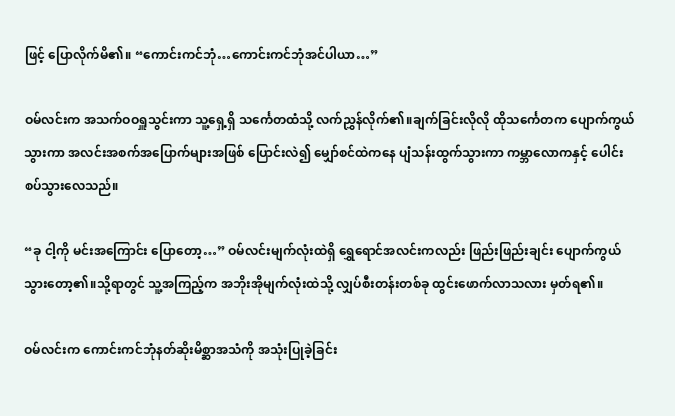ဖြင့် ပြောလိုက်မိ၏။ “ကောင်းကင်ဘုံ…ကောင်းကင်ဘုံအင်ပါယာ…”

ဝမ်လင်းက အသက်ဝဝရှူသွင်းကာ သူ့ရှေ့ရှိ သင်္ကေတထံသို့ လက်ညွှန်လိုက်၏။ချက်ခြင်းလိုလို ထိုသင်္ကေတက ပျောက်ကွယ်သွားကာ အလင်းအစက်အပြောက်များအဖြစ် ပြောင်းလဲ၍ မျှော်စင်ထဲကနေ ပျံသန်းထွက်သွားကာ ကမ္ဘာလောကနှင့် ပေါင်းစပ်သွားလေသည်။

“ခု ငါ့ကို မင်းအကြောင်း ပြောတော့…” ဝမ်လင်းမျက်လုံးထဲရှိ ရွှေရောင်အလင်းကလည်း ဖြည်းဖြည်းချင်း ပျောက်ကွယ်သွားတော့၏။သို့ရာတွင် သူ့အကြည့်က အဘိုးအိုမျက်လုံးထဲသို့ လျှပ်စီးတန်းတစ်ခု ထွင်းဖောက်လာသလား မှတ်ရ၏။

ဝမ်လင်းက ကောင်းကင်ဘုံနတ်ဆိုးမိစ္ဆာအသံကို အသုံးပြုခဲ့ခြင်း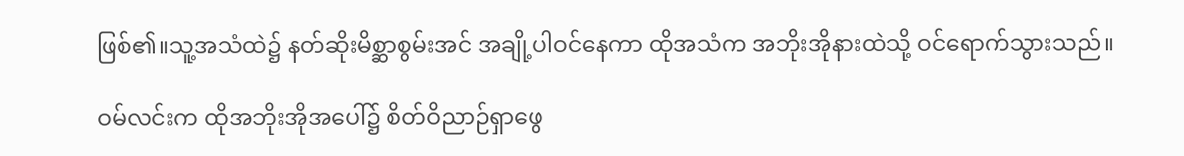ဖြစ်၏။သူ့အသံထဲ၌ နတ်ဆိုးမိစ္ဆာစွမ်းအင် အချို့ပါဝင်နေကာ ထိုအသံက အဘိုးအိုနားထဲသို့ ဝင်ရောက်သွားသည်။

ဝမ်လင်းက ထိုအဘိုးအိုအပေါ်၌ စိတ်ဝိညာဉ်ရှာဖွေ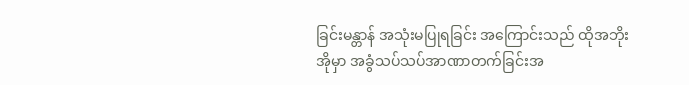ခြင်းမန္တာန် အသုံးမပြုရခြင်း အကြောင်းသည် ထိုအဘိုးအိုမှာ အခွံသပ်သပ်အာဏာတက်ခြင်းအ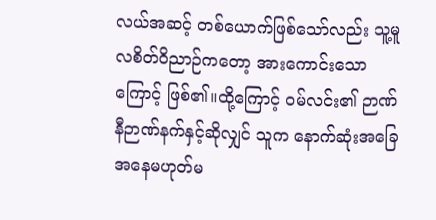လယ်အဆင့် တစ်ယောက်ဖြစ်သော်လည်း သူ့မူလစိတ်ဝိညာဉ်ကတော့ အားကောင်းသောကြောင့် ဖြစ်၏။ထို့ကြောင့် ဝမ်လင်း၏ ဉာဏ်နီဉာဏ်နက်နှင့်ဆိုလျှင် သူက နောက်ဆုံးအခြေအနေမဟုတ်မ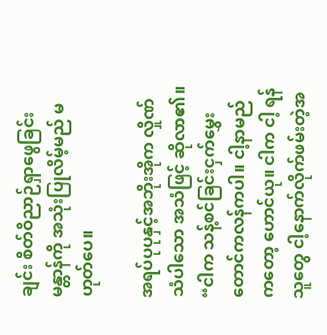ချင်း စိတ်ဝိညာဉ်ရှာဖွေခြင်း မန္တာန်ကို အသုံးပြုလိမ့်မည် မဟုတ်ပေ။

အရပ်ပုပုနှင့်အဘိုးအိုက လှိုဏ်သံပါသော အသံဖြင့် ဆိုလာ၏။ “ငါက သန့်စင်ခြင်းငှက်မွှေးတောင်ကလန်ကပါ။ ငါ့နာမည်ကတော့ ဟောင်ယု။ ငါက ငါ့ ရန်သူတွေ ငါ့နောက်လိုက်ဖမ်းတဲ့အ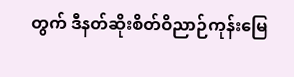တွက် ဒီနတ်ဆိုးစိတ်ဝိညာဉ်ကုန်းမြေ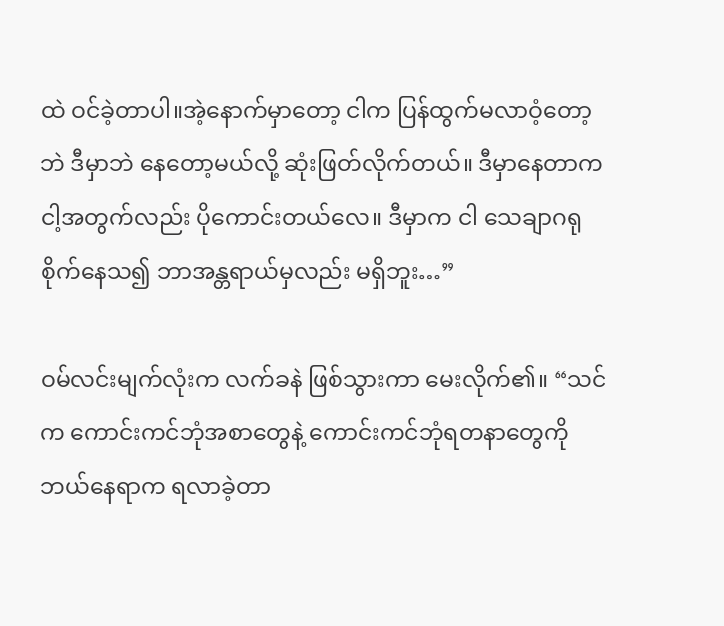ထဲ ဝင်ခဲ့တာပါ။အဲ့နောက်မှာတော့ ငါက ပြန်ထွက်မလာဝံ့တော့ဘဲ ဒီမှာဘဲ နေတော့မယ်လို့ ဆုံးဖြတ်လိုက်တယ်။ ဒီမှာနေတာက ငါ့အတွက်လည်း ပိုကောင်းတယ်လေ။ ဒီမှာက ငါ သေချာဂရုစိုက်နေသ၍ ဘာအန္တရာယ်မှလည်း မရှိဘူး…”

ဝမ်လင်းမျက်လုံးက လက်ခနဲ ဖြစ်သွားကာ မေးလိုက်၏။ “သင်က ကောင်းကင်ဘုံအစာတွေနဲ့ ကောင်းကင်ဘုံရတနာတွေကို ဘယ်နေရာက ရလာခဲ့တာ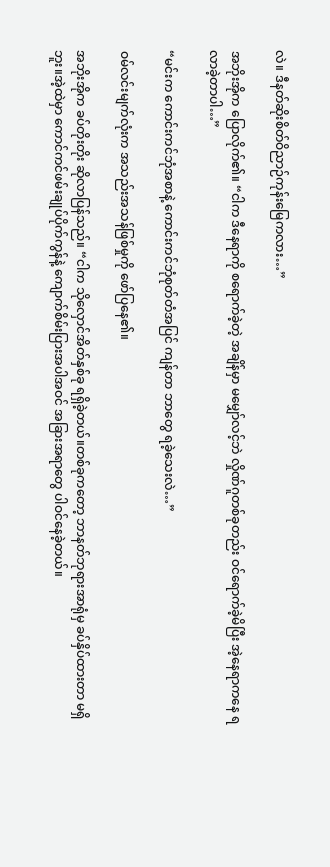လဲ။ ဒီနတ်ဆိုးစိတ်ဝိညာဉ်ကုန်းမြေကလား…”

အဘိုးအိုက ပြောလိုက်၏။ “ငါက ဒီနေရာကို စရောက်ခဲ့တဲ့ အချိန်မှာ မမျှော်လင့်ဘဲ လှိုဏ်ဂူတစ်ခုတည်း ဝင်ရောက်ခဲ့မိပြီး အဲ့နေရာကနေ ရလာခဲ့တာပါ…”

“မင်းက ကောင်းကင်ဘုံအစာနဲ့ ကောင်းကင်ဘုံစုတ်တံအပြင် ကျန်တာ ဘာတွေ ရခဲ့သေးလဲ…”

ဝမ်လင်းမျက်လုံးက အသည်းအသန်ဖြစ်မှုကို ဖော်ပြနေ၏။

အဘိုးအိုက ခပ်တိုးတိုး ဆိုလာပြန်သည်။ “ငါက သိုလှောင်အိတ်နှစ်ခု ရရှိခဲ့တယ်။တစ်ခုကတော့ ဘာနတ်ဘုရားအာရုံမှ ခပ်နှိပ်ထားတာ မရှိဘူး။အဲ့ထဲမှာ ကောင်ကင်ဖမ်းချုပ်ပိုက်ကွန်နဲ့ ကျောက်စိမ်းပြားအပါအဝင် အခြားအရာတွေ ပါဝင်နေခဲ့တယ်။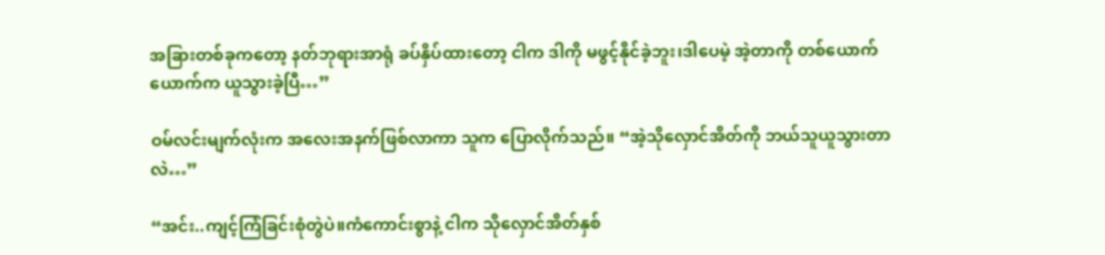အခြားတစ်ခုကတော့ နတ်ဘုရားအာရုံ ခပ်နှိပ်ထားတော့ ငါက ဒါကို မဖွင့်နိုင်ခဲ့ဘူး၊ဒါပေမဲ့ အဲ့တာကို တစ်ယောက်ယောက်က ယူသွားခဲ့ပြီ…”

ဝမ်လင်းမျက်လုံးက အလေးအနက်ဖြစ်လာကာ သူက ပြောလိုက်သည်။ “အဲ့သိုလှောင်အိတ်ကို ဘယ်သူယူသွားတာလဲ…”

“အင်း..ကျင့်ကြံခြင်းစုံတွဲပဲ။ကံကောင်းစွာနဲ့ ငါက သိုလှောင်အိတ်နှစ်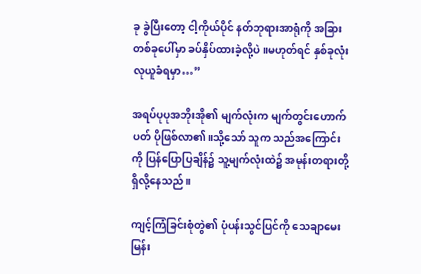ခု ခွဲပြီးတော့ ငါ့ကိုယ်ပိုင် နတ်ဘုရားအာရုံကို အခြားတစ်ခုပေါ်မှာ ခပ်နှိပ်ထားခဲ့လို့ပဲ။မဟုတ်ရင် နှစ်ခုလုံး လုယူခံရမှာ…”

အရပ်ပုပုအဘိုးအို၏ မျက်လုံးက မျက်တွင်းဟောက်ပတ် ပိုဖြစ်လာ၏။သို့သော် သူက သည်အကြောင်းကို ပြန်ပြောပြချိန်၌ သူ့မျက်လုံးထဲ၌ အမုန်းတရားတို့ ရှိလို့နေသည်။

ကျင့်ကြံခြင်းစုံတွဲ၏ ပုံပန်းသွင်ပြင်ကို သေချာမေးမြန်း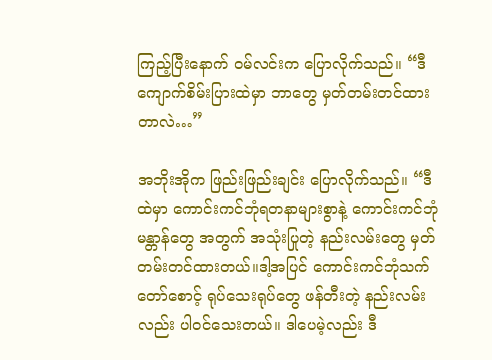ကြည့်ပြီးနောက် ဝမ်လင်းက ပြောလိုက်သည်။ “ဒီကျောက်စိမ်းပြားထဲမှာ ဘာတွေ မှတ်တမ်းတင်ထားတာလဲ…”

အဘိုးအိုက ဖြည်းဖြည်းချင်း ပြောလိုက်သည်။ “ဒီထဲမှာ ကောင်းကင်ဘုံရတနာများစွာနဲ့ ကောင်းကင်ဘုံမန္တာန်တွေ အတွက် အသုံးပြုတဲ့ နည်းလမ်းတွေ မှတ်တမ်းတင်ထားတယ်။ဒါ့အပြင် ကောင်းကင်ဘုံသက်တော်စောင့် ရုပ်သေးရုပ်တွေ ဖန်တီးတဲ့ နည်းလမ်းလည်း ပါဝင်သေးတယ်။ ဒါပေမဲ့လည်း ဒီ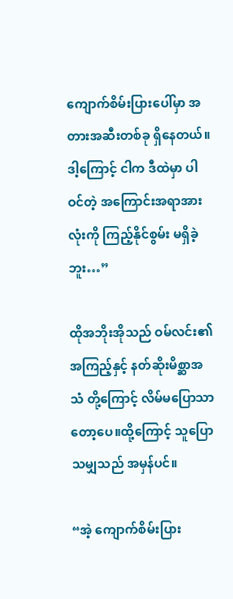ကျောက်စိမ်းပြားပေါ်မှာ အတားအဆီးတစ်ခု ရှိနေတယ်။ဒါ့ကြောင့် ငါက ဒီထဲမှာ ပါဝင်တဲ့ အကြောင်းအရာအားလုံးကို ကြည့်နိုင်စွမ်း မရှိခဲ့ဘူး…”

ထိုအဘိုးအိုသည် ဝမ်လင်း၏ အကြည့်နှင့် နတ်ဆိုးမိစ္ဆာအသံ တို့ကြောင့် လိမ်မပြောသာတော့ပေ။ထို့ကြောင့် သူပြောသမျှသည် အမှန်ပင်။

“အဲ့ ကျောက်စိမ်းပြား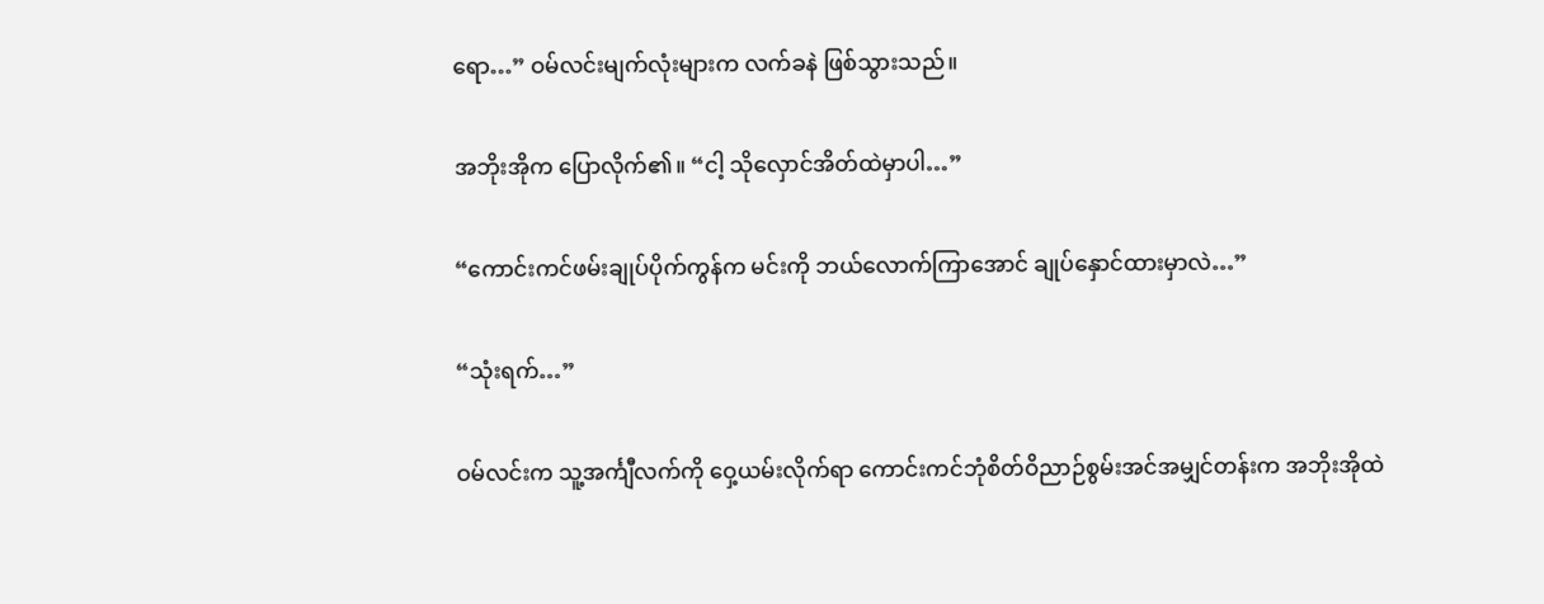ရော…” ဝမ်လင်းမျက်လုံးများက လက်ခနဲ ဖြစ်သွားသည်။

အဘိုးအိုက ပြောလိုက်၏။ “ငါ့ သိုလှောင်အိတ်ထဲမှာပါ…”

“ကောင်းကင်ဖမ်းချုပ်ပိုက်ကွန်က မင်းကို ဘယ်လောက်ကြာအောင် ချုပ်နှောင်ထားမှာလဲ…”

“သုံးရက်…”

ဝမ်လင်းက သူ့အင်္ကျီလက်ကို ဝှေ့ယမ်းလိုက်ရာ ကောင်းကင်ဘုံစိတ်ဝိညာဉ်စွမ်းအင်အမျှင်တန်းက အဘိုးအိုထဲ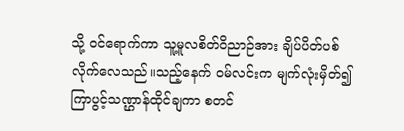သို့ ဝင်ရောက်ကာ သူ့မူလစိတ်ဝိညာဉ်အား ချိပ်ပိတ်ပစ်လိုက်လေသည်။သည့်နေက် ဝမ်လင်းက မျက်လုံးမှိတ်၍ ကြာပွင့်သဏ္ဌာန်ထိုင်ချကာ စတင်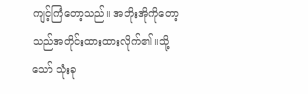ကျင့်ကြံတော့သည်။ အဘိုးအိုကိုတော့ သည်အတိုင်းထားထားလိုက်၏။သို့သော် သုံးခု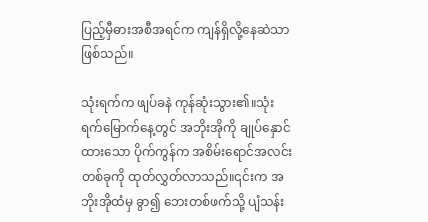ပြည့်မှီဓားအစီအရင်က ကျန်ရှိလို့နေဆဲသာ ဖြစ်သည်။

သုံးရက်က ဖျပ်ခနဲ ကုန်ဆုံးသွား၏။သုံးရက်မြောက်နေ့တွင် အဘိုးအိုကို ချုပ်နှောင်ထားသော ပိုက်ကွန်က အစိမ်းရောင်အလင်းတစ်ခုကို ထုတ်လွှတ်လာသည်။၎င်းက အဘိုးအိုထံမှ ခွာ၍ ဘေးတစ်ဖက်သို့ ပျံသန်း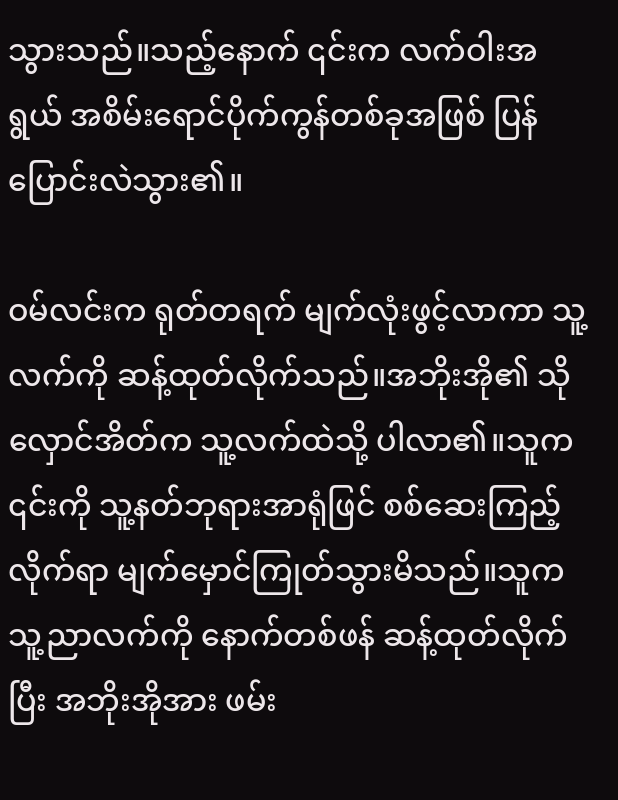သွားသည်။သည့်နောက် ၎င်းက လက်ဝါးအရွယ် အစိမ်းရောင်ပိုက်ကွန်တစ်ခုအဖြစ် ပြန်ပြောင်းလဲသွား၏။

ဝမ်လင်းက ရုတ်တရက် မျက်လုံးဖွင့်လာကာ သူ့လက်ကို ဆန့်ထုတ်လိုက်သည်။အဘိုးအို၏ သိုလှောင်အိတ်က သူ့လက်ထဲသို့ ပါလာ၏။သူက ၎င်းကို သူ့နတ်ဘုရားအာရုံဖြင် စစ်ဆေးကြည့်လိုက်ရာ မျက်မှောင်ကြုတ်သွားမိသည်။သူက သူ့ညာလက်ကို နောက်တစ်ဖန် ဆန့်ထုတ်လိုက်ပြီး အဘိုးအိုအား ဖမ်း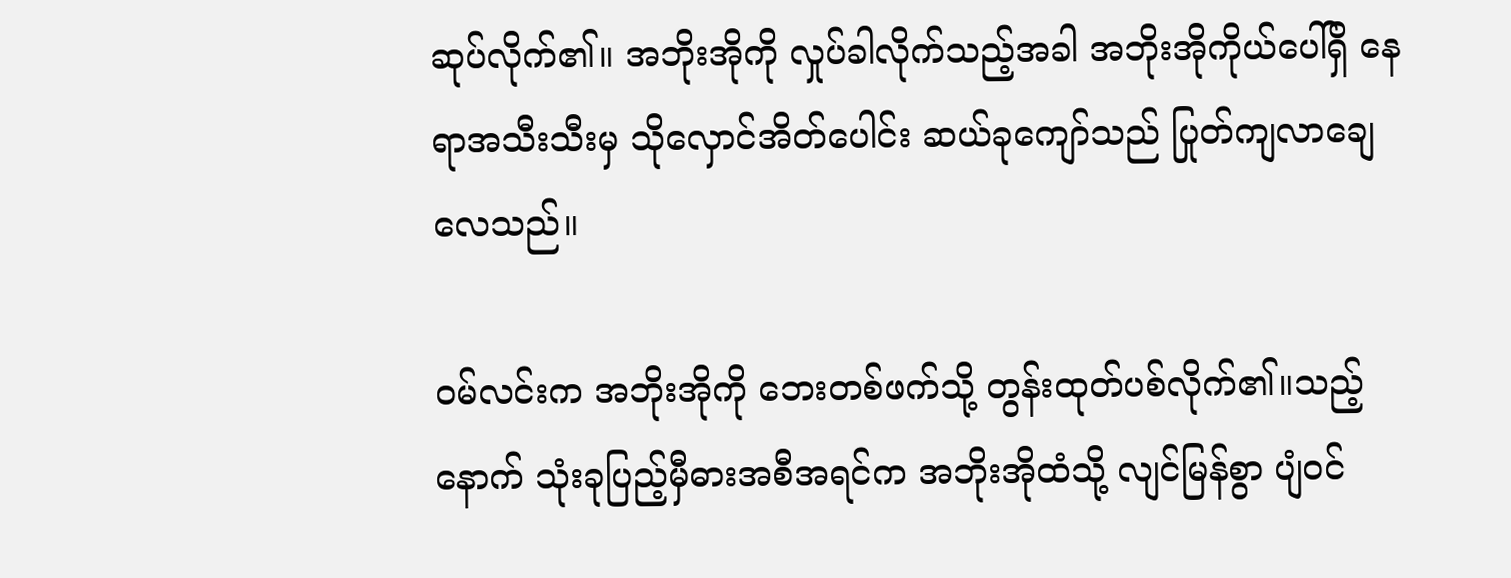ဆုပ်လိုက်၏။ အဘိုးအိုကို လှုပ်ခါလိုက်သည့်အခါ အဘိုးအိုကိုယ်ပေါ်ရှိ နေရာအသီးသီးမှ သိုလှောင်အိတ်ပေါင်း ဆယ်ခုကျော်သည် ပြုတ်ကျလာချေလေသည်။

ဝမ်လင်းက အဘိုးအိုကို ဘေးတစ်ဖက်သို့ တွန်းထုတ်ပစ်လိုက်၏။သည့်နောက် သုံးခုပြည့်မှီဓားအစီအရင်က အဘိုးအိုထံသို့ လျင်မြန်စွာ ပျံဝင်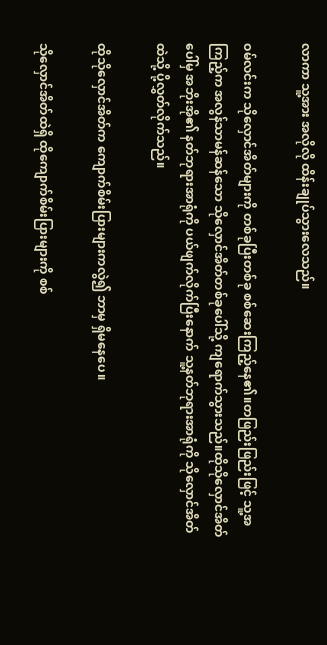လာကာ သူ့အား အလိုလို ထိန်းချုပ်သွားလေသည်။

ဝမ်လင်းက သိုလှောင်အိတ်များကို တစ်ခုပြီးတစ်ခု စစ်ဆေးကြည့်နေ၏။တဖြည်းဖြည်းဖြင့် သူ့အကြည့်က အလွန်သာမန်ဆန်သော သိုလှောင်အိတ်တစ်ခုပေါ်သို့ ကျရောက်သွားသည်။ထိုသိုလှောင်အိတ်ပေါ်မှ အဘိုးအို၏ နတ်ဘုရားအာရုံကို ပယ်ဖျက်လိုက်ပြီးနောက် သူ့နတ်ဘုရားအာရုံကို သိုလှောင်အိတ်ထဲသို့ ပို့လွှတ်လိုက်သည်။

ထိုသိုလှောင်အိတ်က ကျောက်စိမ်းပြားများကလွဲ၍ ဘာမှ ရှိမနေပေ။

သိုလှောင်အိတ်ထဲရှိ ထိုကျောက်စိမ်းပြားများကို စစ်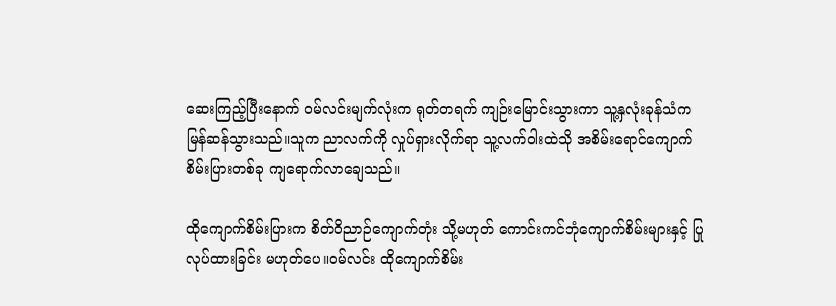ဆေးကြည့်ပြီးနောက် ဝမ်လင်းမျက်လုံးက ရုတ်တရက် ကျဉ်းမြောင်းသွားကာ သူ့နှလုံးခုန်သံက မြန်ဆန်သွားသည်။သူက ညာလက်ကို လှုပ်ရှားလိုက်ရာ သူ့လက်ဝါးထဲသို အစိမ်းရောင်ကျောက်စိမ်းပြားတစ်ခု ကျရောက်လာချေသည်။

ထိုကျောက်စိမ်းပြားက စိတ်ဝိညာဉ်ကျောက်တုံး သို့မဟုတ် ကောင်းကင်ဘုံကျောက်စိမ်းများနှင့် ပြုလုပ်ထားခြင်း မဟုတ်ပေ။ဝမ်လင်း ထိုကျောက်စိမ်း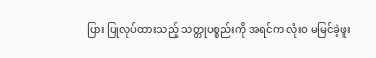ပြား ပြုလုပ်ထားသည့် သတ္တုပစ္စည်းကို အရင်က လုံးဝ မမြင်ခဲ့ဖူး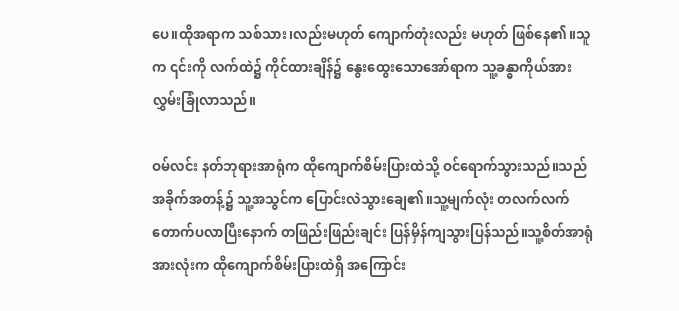ပေ။ထိုအရာက သစ်သား၊လည်းမဟုတ် ကျောက်တုံးလည်း မဟုတ် ဖြစ်နေ၏။သူက ၎င်းကို လက်ထဲ၌ ကိုင်ထားချိန်၌ နွေးထွေးသောအော်ရာက သူ့ခန္ဓာကိုယ်အား လွှမ်းခြုံလာသည်။

ဝမ်လင်း နတ်ဘုရားအာရုံက ထိုကျောက်စိမ်းပြားထဲသို့ ဝင်ရောက်သွားသည်။သည်အခိုက်အတန့်၌ သူ့အသွင်က ပြောင်းလဲသွားချေ၏။သူ့မျက်လုံး တလက်လက် တောက်ပလာပြီးနောက် တဖြည်းဖြည်းချင်း ပြန်မှိန်ကျသွားပြန်သည်။သူ့စိတ်အာရုံအားလုံးက ထိုကျောက်စိမ်းပြားထဲရှိ အကြောင်း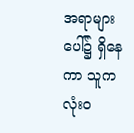အရာများ ပေါ်၌ ရှိနေကာ သူက လုံးဝ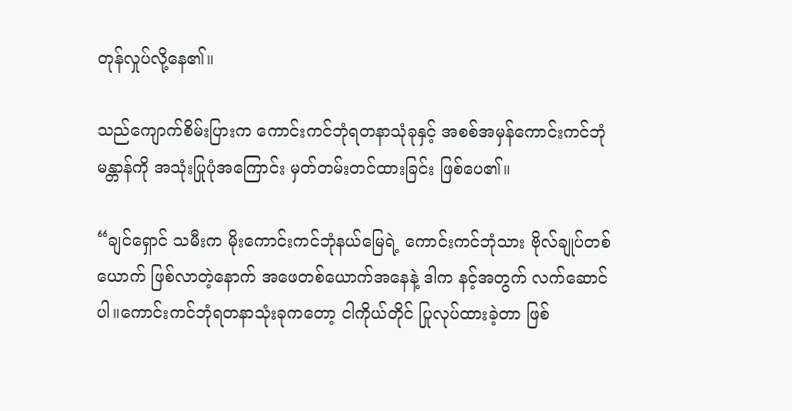တုန်လှုပ်လို့နေ၏။

သည်ကျောက်စိမ်းပြားက ကောင်းကင်ဘုံရတနာသုံခုနှင့် အစစ်အမှန်ကောင်းကင်ဘုံမန္တာန်ကို အသုံးပြုပုံအကြောင်း မှတ်တမ်းတင်ထားခြင်း ဖြစ်ပေ၏။

“ချင်ရှောင် သမီးက မိုးကောင်းကင်ဘုံနယ်မြေရဲ့ ကောင်းကင်ဘုံသား ဗိုလ်ချုပ်တစ်ယောက် ဖြစ်လာတဲ့နောက် အဖေတစ်ယောက်အနေနဲ့ ဒါက နင့်အတွက် လက်ဆောင်ပါ။ကောင်းကင်ဘုံရတနာသုံးခုကတော့ ငါကိုယ်တိုင် ပြုလုပ်ထားခဲ့တာ ဖြစ်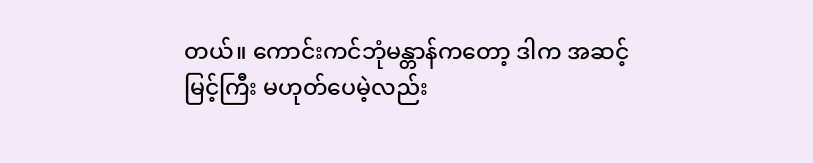တယ်။ ကောင်းကင်ဘုံမန္တာန်ကတော့ ဒါက အဆင့်မြင့်ကြီး မဟုတ်ပေမဲ့လည်း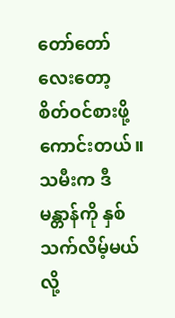တော်တော်လေးတော့ စိတ်ဝင်စားဖို့ ကောင်းတယ်။ သမီးက ဒီမန္တာန်ကို နှစ်သက်လိမ့်မယ်လို့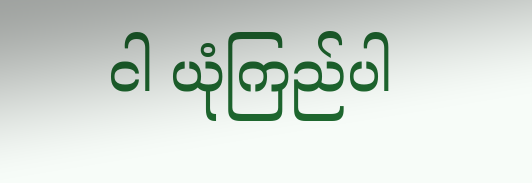ငါ ယုံကြည်ပါ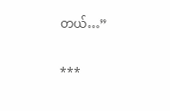တယ်…”

***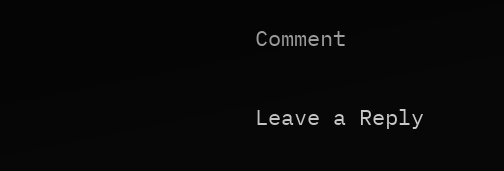Comment

Leave a Reply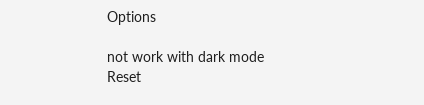Options

not work with dark mode
Reset